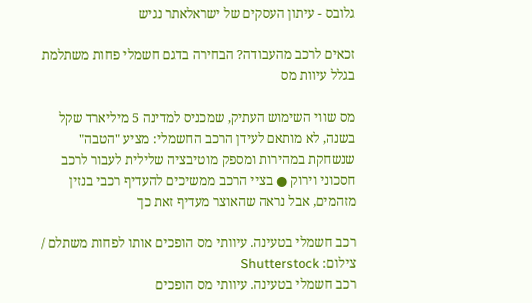גלובס - עיתון העסקים של ישראלאתר נגיש

זכאים לרכב מהעבודה? הבחירה בדגם חשמלי פחות משתלמת בגלל עיוות מס

מס שווי השימוש העתיק, שמכניס למדינה 5 מיליארד שקל בשנה, לא מותאם לעידן הרכב החשמלי: מציע "הטבה" שנשחקת במהירות ומספק מוטיבציה שלילית לעבור לרכב חסכוני וירוק ● בציי הרכב ממשיכים להעדיף רכבי בנזין מזהמים, אבל נראה שהאוצר מעדיף זאת כך

רכב חשמלי בטעינה. עיוותי מס הופכים אותו לפחות משתלם / צילום: Shutterstock
רכב חשמלי בטעינה. עיוותי מס הופכים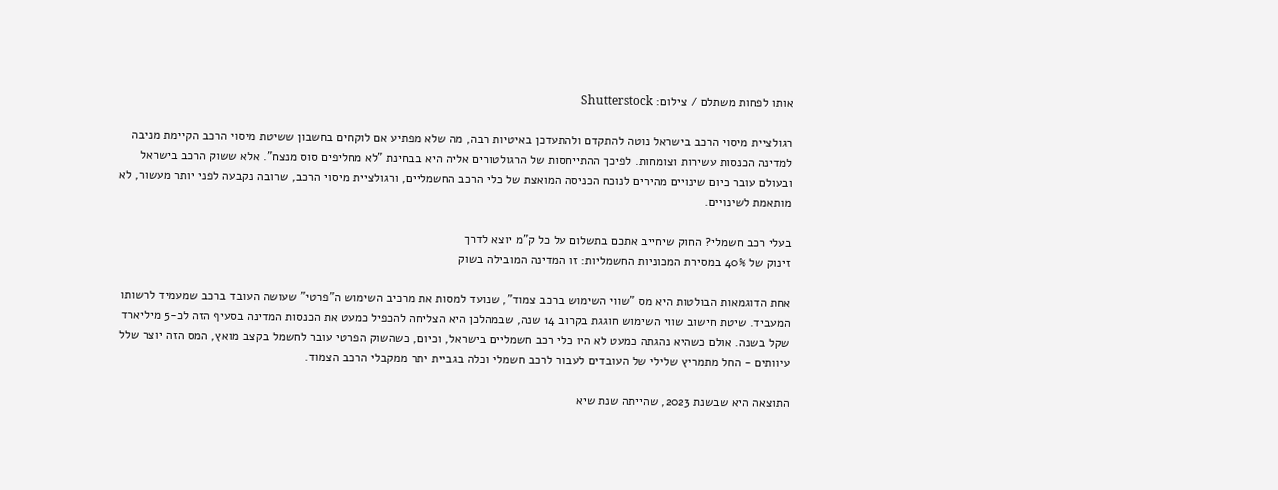אותו לפחות משתלם / צילום: Shutterstock

רגולציית מיסוי הרכב בישראל נוטה להתקדם ולהתעדכן באיטיות רבה, מה שלא מפתיע אם לוקחים בחשבון ששיטת מיסוי הרכב הקיימת מניבה למדינה הכנסות עשירות וצומחות. לפיכך ההתייחסות של הרגולטורים אליה היא בבחינת "לא מחליפים סוס מנצח". אלא ששוק הרכב בישראל ובעולם עובר כיום שינויים מהירים לנוכח הכניסה המואצת של כלי הרכב החשמליים, ורגולציית מיסוי הרכב, שרובה נקבעה לפני יותר מעשור, לא מותאמת לשינויים.

בעלי רכב חשמלי? החוק שיחייב אתכם בתשלום על כל ק"מ יוצא לדרך
זינוק של 40% במסירת המכוניות החשמליות: זו המדינה המובילה בשוק

אחת הדוגמאות הבולטות היא מס "שווי השימוש ברכב צמוד", שנועד למסות את מרכיב השימוש ה"פרטי" שעושה העובד ברכב שמעמיד לרשותו המעביד. שיטת חישוב שווי השימוש חוגגת בקרוב 14 שנה, שבמהלכן היא הצליחה להכפיל כמעט את הכנסות המדינה בסעיף הזה לכ-5 מיליארד שקל בשנה. אולם כשהיא נהגתה כמעט לא היו כלי רכב חשמליים בישראל, וכיום, כשהשוק הפרטי עובר לחשמל בקצב מואץ, המס הזה יוצר שלל עיוותים - החל מתמריץ שלילי של העובדים לעבור לרכב חשמלי וכלה בגביית יתר ממקבלי הרכב הצמוד.

התוצאה היא שבשנת 2023, שהייתה שנת שיא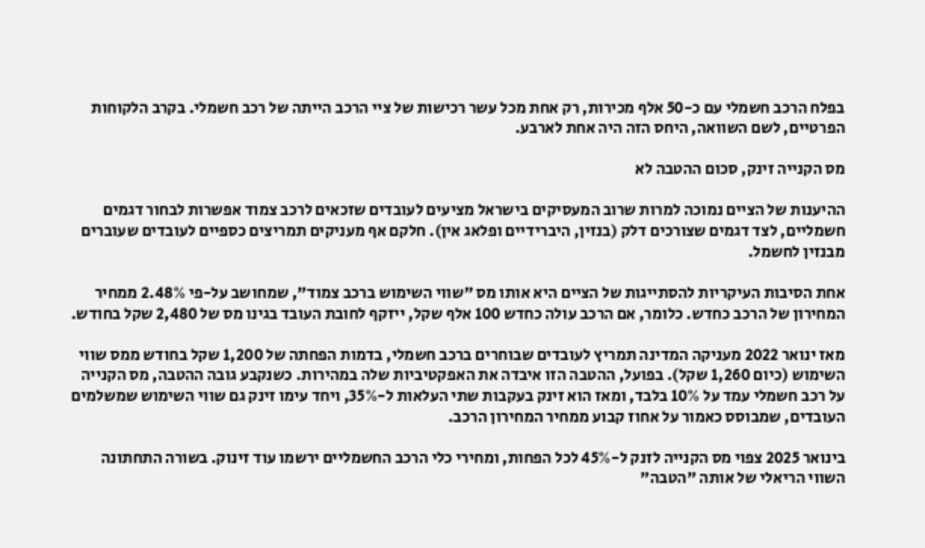בפלח הרכב חשמלי עם כ-50 אלף מכירות, רק אחת מכל עשר רכישות של ציי הרכב הייתה של רכב חשמלי. בקרב הלקוחות הפרטיים, לשם השוואה, היחס הזה היה אחת לארבע.

מס הקנייה זינק, סכום ההטבה לא

ההיענות של הציים נמוכה למרות שרוב המעסיקים בישראל מציעים לעובדים שזכאים לרכב צמוד אפשרות לבחור דגמים חשמליים, לצד דגמים שצורכים דלק (בנזין, היברידיים ופלאג אין). חלקם אף מעניקים תמריצים כספיים לעובדים שעוברים מבנזין לחשמל.

אחת הסיבות העיקריות להסתייגות של הציים היא אותו מס "שווי השימוש ברכב צמוד", שמחושב על-פי 2.48% ממחיר המחירון של הרכב כחדש. כלומר, אם הרכב עולה כחדש 100 אלף שקל, ייזקף לחובת העובד בגינו מס של 2,480 שקל בחודש.

מאז ינואר 2022 מעניקה המדינה תמריץ לעובדים שבוחרים ברכב חשמלי, בדמות הפחתה של 1,200 שקל בחודש ממס שווי השימוש (כיום 1,260 שקל). בפועל, ההטבה הזו איבדה את האפקטיביות שלה במהירות. כשנקבע גובה ההטבה, מס הקנייה על רכב חשמלי עמד על 10% בלבד, ומאז הוא זינק בעקבות שתי העלאות ל-35%, ויחד עימו זינק גם שווי השימוש שמשלמים העובדים, שמבוסס כאמור על אחוז קבוע ממחיר המחירון הרכב.

בינואר 2025 צפוי מס הקנייה לזנק ל-45% לכל הפחות, ומחירי כלי הרכב החשמליים ירשמו עוד זינוק. בשורה התחתונה השווי הריאלי של אותה "הטבה"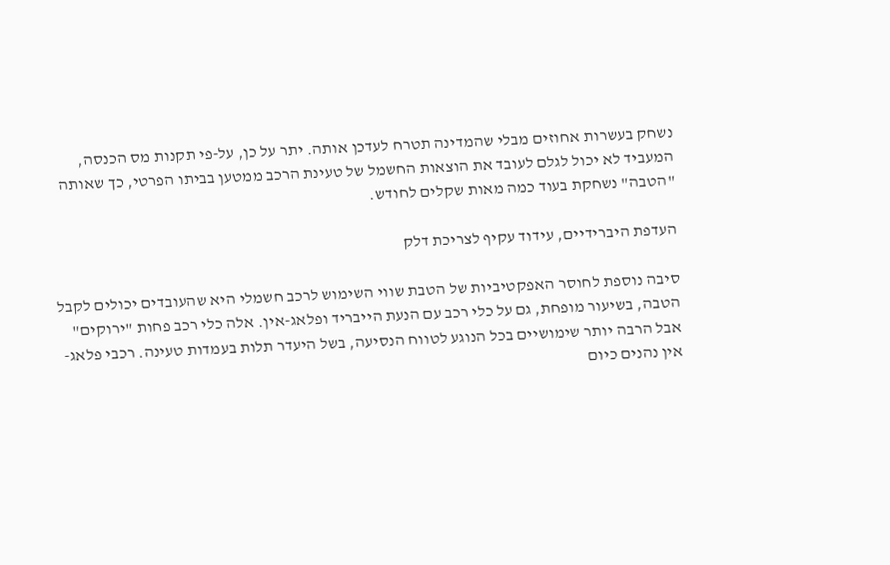נשחק בעשרות אחוזים מבלי שהמדינה תטרח לעדכן אותה. יתר על כן, על-פי תקנות מס הכנסה, המעביד לא יכול לגלם לעובד את הוצאות החשמל של טעינת הרכב ממטען בביתו הפרטי, כך שאותה "הטבה" נשחקת בעוד כמה מאות שקלים לחודש.

העדפת היברידיים, עידוד עקיף לצריכת דלק

סיבה נוספת לחוסר האפקטיביות של הטבת שווי השימוש לרכב חשמלי היא שהעובדים יכולים לקבל הטבה, בשיעור מופחת, גם על כלי רכב עם הנעת הייבריד ופלאג-אין. אלה כלי רכב פחות "ירוקים" אבל הרבה יותר שימושיים בכל הנוגע לטווח הנסיעה, בשל היעדר תלות בעמדות טעינה. רכבי פלאג-אין נהנים כיום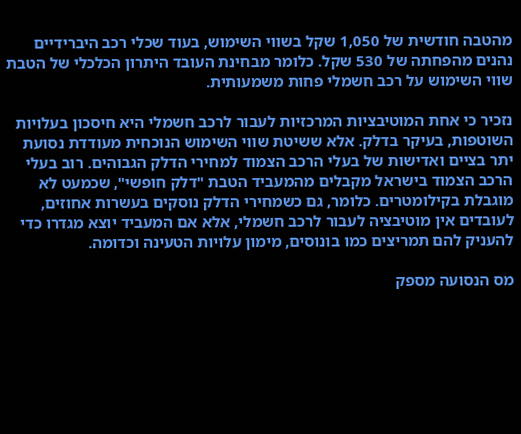מהטבה חודשית של 1,050 שקל בשווי השימוש, בעוד שכלי רכב היברידיים נהנים מהפחתה של 530 שקל. כלומר מבחינת העובד היתרון הכלכלי של הטבת שווי השימוש על רכב חשמלי פחות משמעותית.

נזכיר כי אחת המוטיבציות המרכזיות לעבור לרכב חשמלי היא חיסכון בעלויות השוטפות, בעיקר בדלק. אלא ששיטת שווי השימוש הנוכחית מעודדת נסועת יתר בציים ואדישות של בעלי הרכב הצמוד למחירי הדלק הגבוהים. רוב בעלי הרכב הצמוד בישראל מקבלים מהמעביד הטבת "דלק חופשי", שכמעט לא מוגבלת בקילומטרים. כלומר, גם כשמחירי הדלק נוסקים בעשרות אחוזים, לעובדים אין מוטיבציה לעבור לרכב חשמלי, אלא אם המעביד יוצא מגדרו כדי להעניק להם תמריצים כמו בונוסים, מימון עלויות הטעינה וכדומה.

מס הנסועה מספק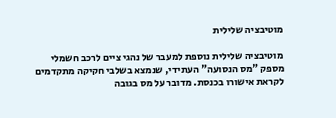מוטיבציה שלילית

מוטיבציה שלילית נוספת למעבר של נהגי ציים לרכב חשמלי מספק "מס הנסועה" העתידי, שנמצא בשלבי חקיקה מתקדמים לקראת אישורו בכנסת. מדובר על מס בגובה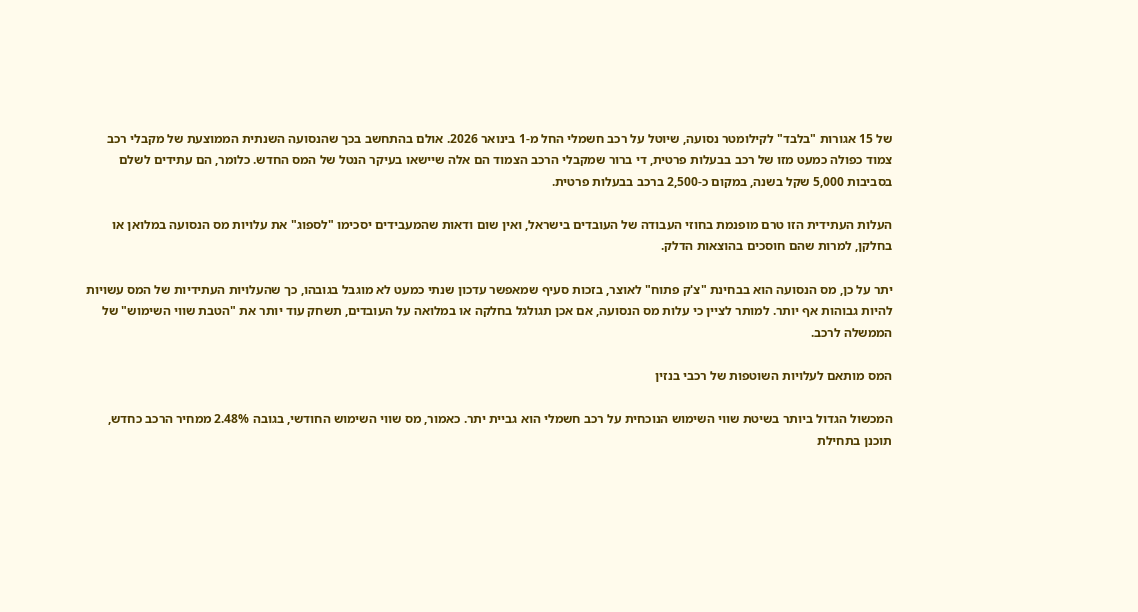של 15 אגורות "בלבד" לקילומטר נסועה, שיוטל על רכב חשמלי החל מ-1 בינואר 2026. אולם בהתחשב בכך שהנסועה השנתית הממוצעת של מקבלי רכב צמוד כפולה כמעט מזו של רכב בבעלות פרטית, די ברור שמקבלי הרכב הצמוד הם אלה שיישאו בעיקר הנטל של המס החדש. כלומר, הם עתידים לשלם בסביבות 5,000 שקל בשנה, במקום כ-2,500 ברכב בבעלות פרטית.

העלות העתידית הזו טרם מופנמת בחוזי העבודה של העובדים בישראל, ואין שום ודאות שהמעבידים יסכימו "לספוג" את עלויות מס הנסועה במלואן או בחלקן, למרות שהם חוסכים בהוצאות הדלק.

יתר על כן, מס הנסועה הוא בבחינת "צ'ק פתוח" לאוצר, בזכות סעיף שמאפשר עדכון שנתי כמעט לא מוגבל בגובהו, כך שהעלויות העתידיות של המס עשויות להיות גבוהות אף יותר. למותר לציין כי עלות מס הנסועה, אם אכן תגולגל בחלקה או במלואה על העובדים, תשחק עוד יותר את "הטבת שווי השימוש" של הממשלה לרכב.

המס מותאם לעלויות השוטפות של רכבי בנזין

המכשול הגדול ביותר בשיטת שווי השימוש הנוכחית על רכב חשמלי הוא גביית יתר. כאמור, מס שווי השימוש החודשי, בגובה 2.48% ממחיר הרכב כחדש, תוכנן בתחילת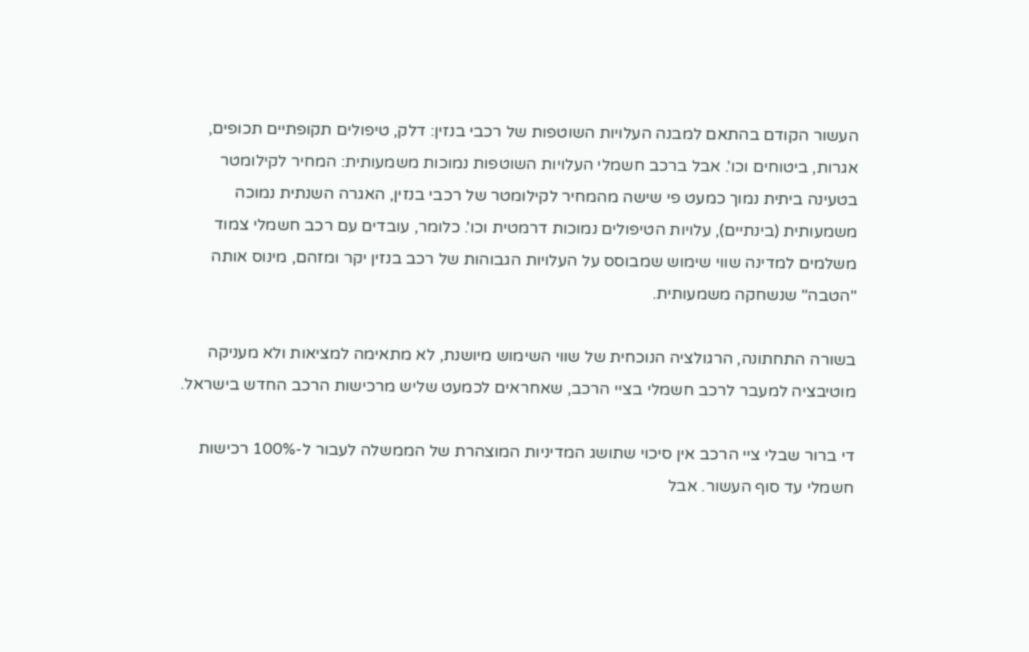העשור הקודם בהתאם למבנה העלויות השוטפות של רכבי בנזין: דלק, טיפולים תקופתיים תכופים, אגרות, ביטוחים וכו'. אבל ברכב חשמלי העלויות השוטפות נמוכות משמעותית: המחיר לקילומטר בטעינה ביתית נמוך כמעט פי שישה מהמחיר לקילומטר של רכבי בנזין, האגרה השנתית נמוכה משמעותית (בינתיים), עלויות הטיפולים נמוכות דרמטית וכו'. כלומר, עובדים עם רכב חשמלי צמוד משלמים למדינה שווי שימוש שמבוסס על העלויות הגבוהות של רכב בנזין יקר ומזהם, מינוס אותה "הטבה" שנשחקה משמעותית.

בשורה התחתונה, הרגולציה הנוכחית של שווי השימוש מיושנת, לא מתאימה למציאות ולא מעניקה מוטיבציה למעבר לרכב חשמלי בציי הרכב, שאחראים לכמעט שליש מרכישות הרכב החדש בישראל.

די ברור שבלי ציי הרכב אין סיכוי שתושג המדיניות המוצהרת של הממשלה לעבור ל-100% רכישות חשמלי עד סוף העשור. אבל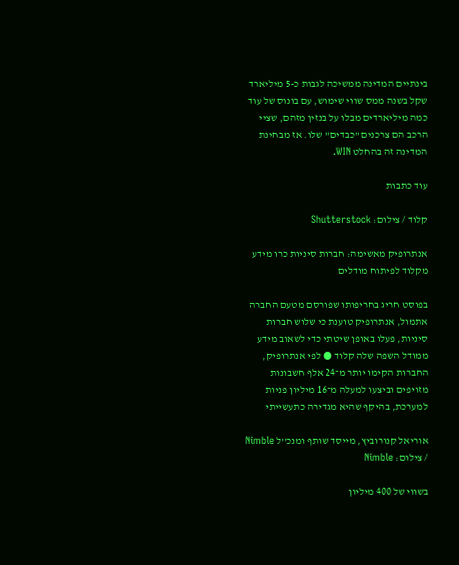בינתיים המדינה ממשיכה לגבות כ-5 מיליארד שקל בשנה ממס שווי שימוש, עם בונוס של עוד כמה מיליארדים מבלו על בנזין מזהם, שציי הרכב הם צרכנים "כבדים" שלו. אז מבחינת המדינה זה בהחלט WIN.

עוד כתבות

קלוד / צילום: Shutterstock

אנתרופיק מאשימה: חברות סיניות כרו מידע מקלוד לפיתוח מודלים

בפוסט חריג בחריפותו שפורסם מטעם החברה אתמול, אנתרופיק טוענת כי שלוש חברות סיניות, פעלו באופן שיטתי כדי לשאוב מידע ממודל השפה שלה קלוד ● לפי אנתרופיק, החברות הקימו יותר מ־24 אלף חשבונות מזויפים וביצעו למעלה מ־16 מיליון פניות למערכת, בהיקף שהיא מגדירה כתעשייתי

אוריאל קנורוביץ, מייסד שותף ומנכ''ל Nimble / צילום: Nimble

בשווי של 400 מיליון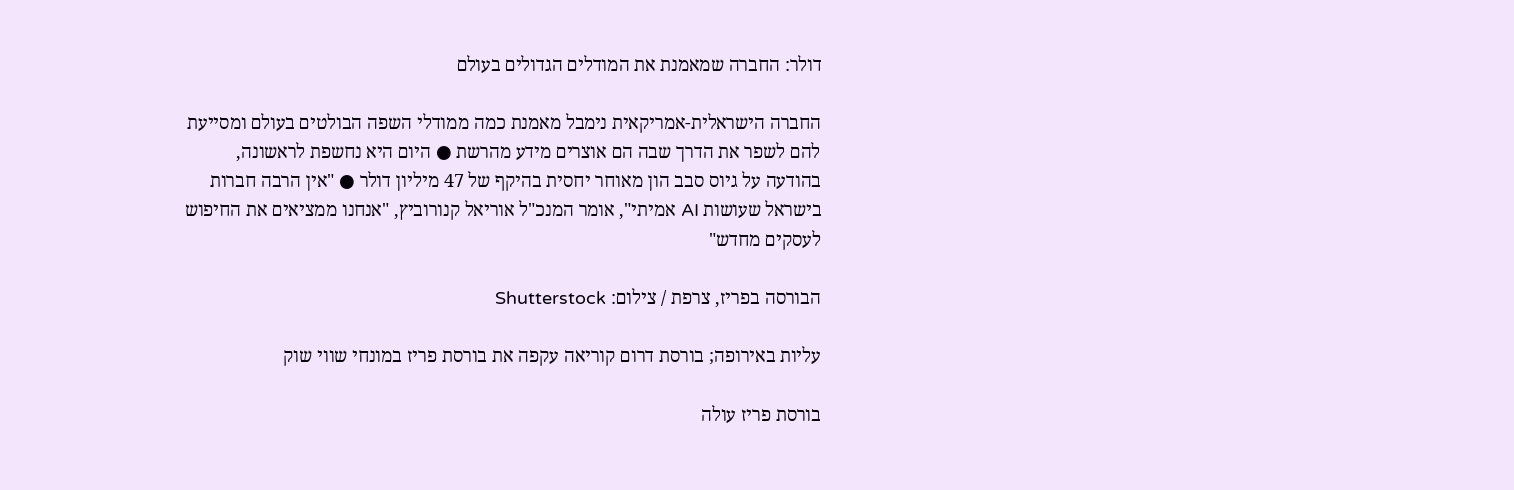דולר: החברה שמאמנת את המודלים הגדולים בעולם

החברה הישראלית-אמריקאית נימבל מאמנת כמה ממודלי השפה הבולטים בעולם ומסייעת להם לשפר את הדרך שבה הם אוצרים מידע מהרשת ● היום היא נחשפת לראשונה, בהודעה על גיוס סבב הון מאוחר יחסית בהיקף של 47 מיליון דולר ● "אין הרבה חברות בישראל שעושות AI אמיתי", אומר המנכ"ל אוריאל קנורוביץ, "אנחנו ממציאים את החיפוש לעסקים מחדש"

הבורסה בפריז, צרפת / צילום: Shutterstock

עליות באירופה; בורסת דרום קוריאה עקפה את בורסת פריז במונחי שווי שוק

בורסת פריז עולה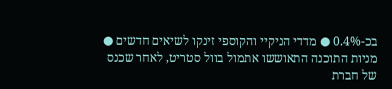בכ-0.4% ● מדדי הניקיי והקוספי זינקו לשיאים חדשים ● מניות התוכנה התאוששו אתמול בוול סטריט, לאחר שכנס של חברת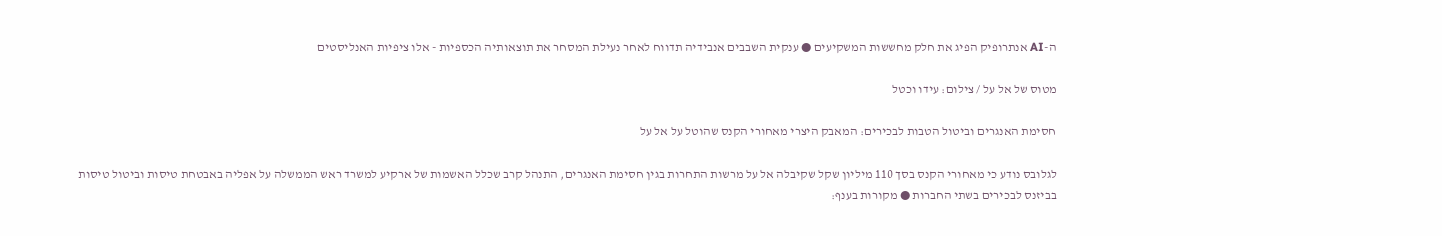ה-AI אנתרופיק הפיג את חלק מחששות המשקיעים ● ענקית השבבים אנבידיה תדווח לאחר נעילת המסחר את תוצאותיה הכספיות - אלו ציפיות האנליסטים

מטוס של אל על / צילום: עידו וכטל

חסימת האנגרים וביטול הטבות לבכירים: המאבק היצרי מאחורי הקנס שהוטל על אל על

לגלובס נודע כי מאחורי הקנס בסך 110 מיליון שקל שקיבלה אל על מרשות התחרות בגין חסימת האנגרים, התנהל קרב שכלל האשמות של ארקיע למשרד ראש הממשלה על אפליה באבטחת טיסות וביטול טיסות בביזנס לבכירים בשתי החברות ● מקורות בענף: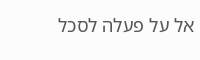אל על פעלה לסכל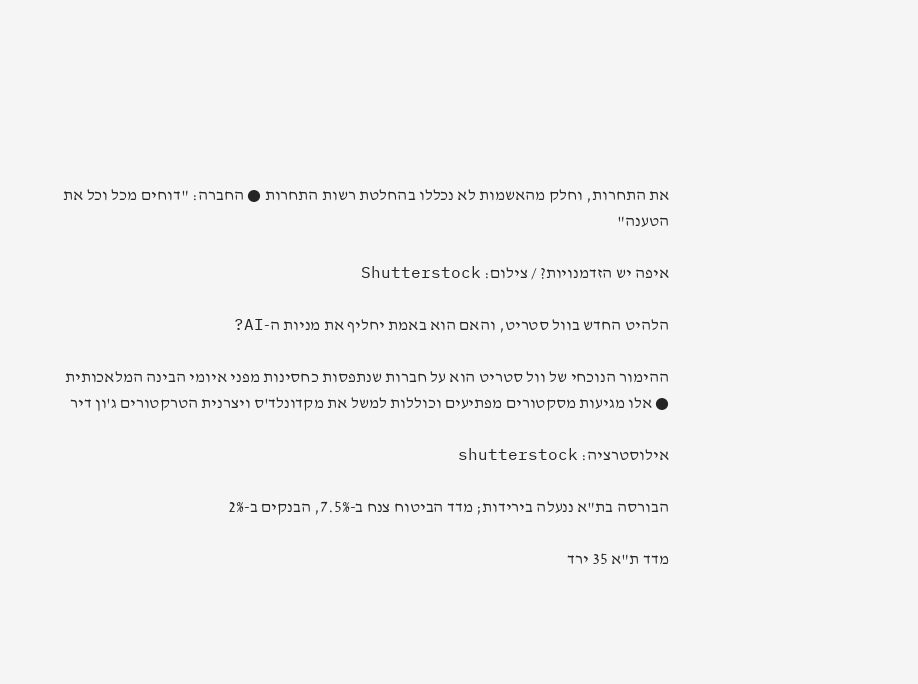את התחרות, וחלק מהאשמות לא נכללו בהחלטת רשות התחרות ● החברה: "דוחים מכל וכל את הטענה"

איפה יש הזדמנויות? / צילום: Shutterstock

הלהיט החדש בוול סטריט, והאם הוא באמת יחליף את מניות ה-AI?

ההימור הנוכחי של וול סטריט הוא על חברות שנתפסות כחסינות מפני איומי הבינה המלאכותית ● אלו מגיעות מסקטורים מפתיעים וכוללות למשל את מקדונלד'ס ויצרנית הטרקטורים ג'ון דיר

אילוסטרציה: shutterstock

הבורסה בת"א ננעלה בירידות; מדד הביטוח צנח ב-7.5%, הבנקים ב-2%

מדד ת"א 35 ירד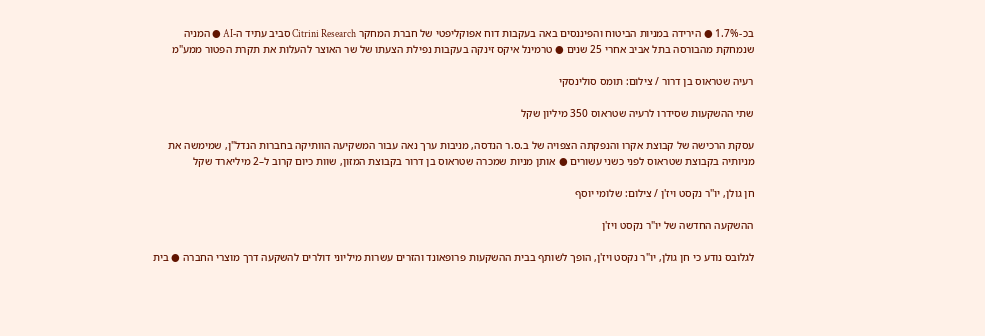בכ-1.7% ● הירידה במניות הביטוח והפיננסים באה בעקבות דוח אפוקליפטי של חברת המחקר Citrini Research סביב עתיד ה-AI ● המניה שנמחקת מהבורסה בתל אביב אחרי 25 שנים ● טרמינל איקס זינקה בעקבות נפילת הצעתו של שר האוצר להעלות את תקרת הפטור ממע"מ

רעיה שטראוס בן דרור / צילום: תומס סולינסקי

שתי ההשקעות שסידרו לרעיה שטראוס 350 מיליון שקל

עסקת הרכישה של קבוצת אקרו והנפקתה הצפויה של ב.ס.ר הנדסה, מניבות ערך נאה עבור המשקיעה הוותיקה בחברות הנדל"ן, שמימשה את מניותיה בקבוצת שטראוס לפני כשני עשורים ● אותן מניות שמכרה שטראוס בן דרור בקבוצת המזון, שוות כיום קרוב ל–2 מיליארד שקל

חן גולן, יו''ר נקסט ויז'ן / צילום: שלומי יוסף

ההשקעה החדשה של יו"ר נקסט ויז'ן

לגלובס נודע כי חן גולן, יו"ר נקסט ויז'ן, הופך לשותף בבית ההשקעות פרופאונד והזרים עשרות מיליוני דולרים להשקעה דרך מוצרי החברה ● בית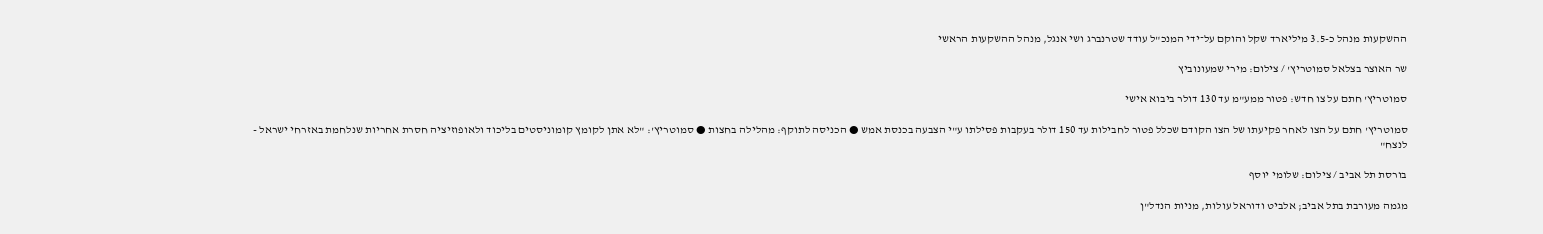ההשקעות מנהל כ-3.5 מיליארד שקל והוקם על־ידי המנכ"ל עודד שטרנברג ושי אנגל, מנהל ההשקעות הראשי

שר האוצר בצלאל סמוטריץ' / צילום: מירי שמעונוביץ

סמוטריץ' חתם על צו חדש: פטור ממע"מ עד 130 דולר ביבוא אישי

סמוטריץ' חתם על הצו לאחר פקיעתו של הצו הקודם שכלל פטור לחבילות עד 150 דולר בעקבות פסילתו ע"י הצבעה בכנסת אמש ● הכניסה לתוקף: מהלילה בחצות ● סמוטריץ': "לא אתן לקומץ קומוניסטים בליכוד ולאופוזיציה חסרת אחריות שנלחמת באזרחי ישראל - לנצח"

בורסת תל אביב / צילום: שלומי יוסף

מגמה מעורבת בתל אביב; אלביט ודוראל עולות, מניות הנדל"ן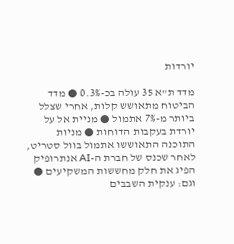יורדות

מדד ת"א 35 עולה בכ-0.3% ● מדד הביטוח מתאושש קלות, אחרי שצלל ביותר מ-7% אתמול ● מניית אל על יורדת בעקבות הדוחות ● מניות התוכנה התאוששו אתמול בוול סטריט, לאחר שכנס של חברת ה-AI אנתרופיק הפיג את חלק מחששות המשקיעים ● וגם: ענקית השבבים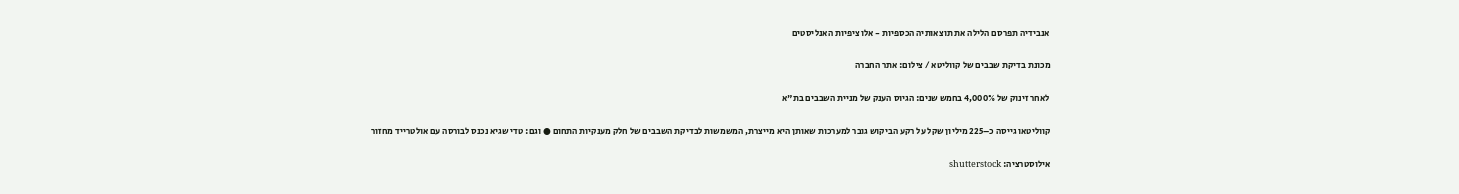אנבידיה תפרסם הלילה את תוצאותיה הכספיות - אלו ציפיות האנליסטים

מכונת בדיקת שבבים של קווליטא / צילום: אתר החברה

לאחר זינוק של 4,000% בחמש שנים: הגיוס הענק של מניית השבבים בת"א

קווליטאו גייסה כ–225 מיליון שקל על רקע הביקוש גובר למערכות שאותן היא מייצרת, המשמשות לבדיקת השבבים של חלק מענקיות התחום ● וגם: טדי שגיא נכנס לבורסה עם אולטרייד מחזור

אילוסטרציה: shutterstock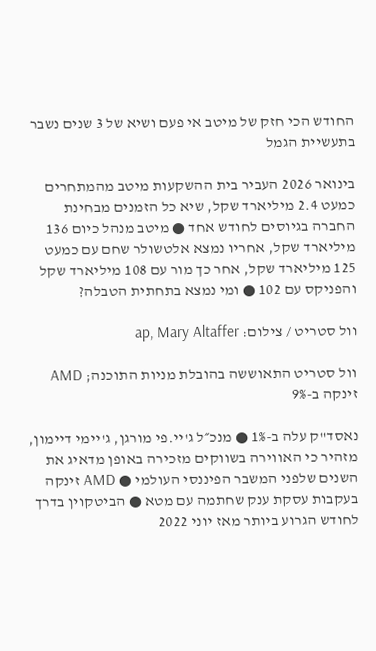החודש הכי חזק של מיטב אי פעם ושיא של 3 שנים נשבר בתעשיית הגמל

בינואר 2026 העביר בית ההשקעות מיטב מהמתחרים כמעט 2.4 מיליארד שקל, שיא כל הזמנים מבחינת החברה בגיוסים לחודש אחד ● מיטב מנהל כיום 136 מיליארד שקל, אחריו נמצא אלטשולר שחם עם כמעט 125 מיליארד שקל, אחר כך מור עם 108 מיליארד שקל והפניקס עם 102 ● ומי נמצא בתחתית הטבלה?

וול סטריט / צילום: ap, Mary Altaffer

וול סטריט התאוששה בהובלת מניות התוכנה; AMD זינקה ב-9%

נאסד"ק עלה ב-1% ● מנכ״ל ג'יי.פי מורגן, ג'יימי דיימון, מזהיר כי האווירה בשווקים מזכירה באופן מדאיג את השנים שלפני המשבר הפיננסי העולמי ● AMD זינקה בעקבות עסקת ענק שחתמה עם מטא ● הביטקוין בדרך לחודש הגרוע ביותר מאז יוני 2022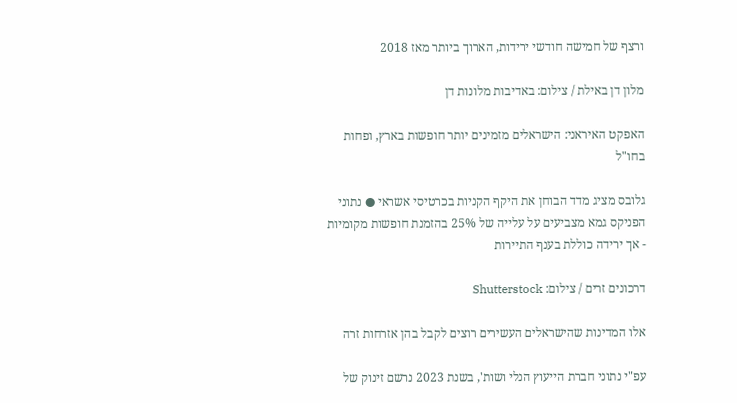ורצף של חמישה חודשי ירידות, הארוך ביותר מאז 2018

מלון דן באילת / צילום: באדיבות מלונות דן

האפקט האיראני: הישראלים מזמינים יותר חופשות בארץ, ופחות בחו"ל

גלובס מציג מדד הבוחן את היקף הקניות בכרטיסי אשראי ● נתוני הפניקס גמא מצביעים על עלייה של 25% בהזמנת חופשות מקומיות - אך ירידה כוללת בענף התיירות

דרכונים זרים / צילום: Shutterstock

אלו המדינות שהישראלים העשירים רוצים לקבל בהן אזרחות זרה

עפ"י נתוני חברת הייעוץ הנלי ושות', בשנת 2023 נרשם זינוק של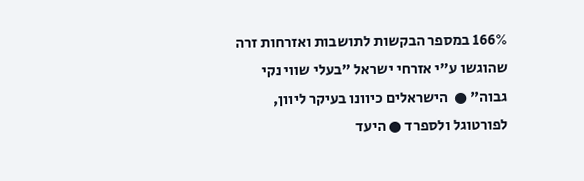166% במספר הבקשות לתושבות ואזרחות זרה שהוגשו ע"י אזרחי ישראל "בעלי שווי נקי גבוה" ●  הישראלים כיוונו בעיקר ליוון, לפורטוגל ולספרד ● היעד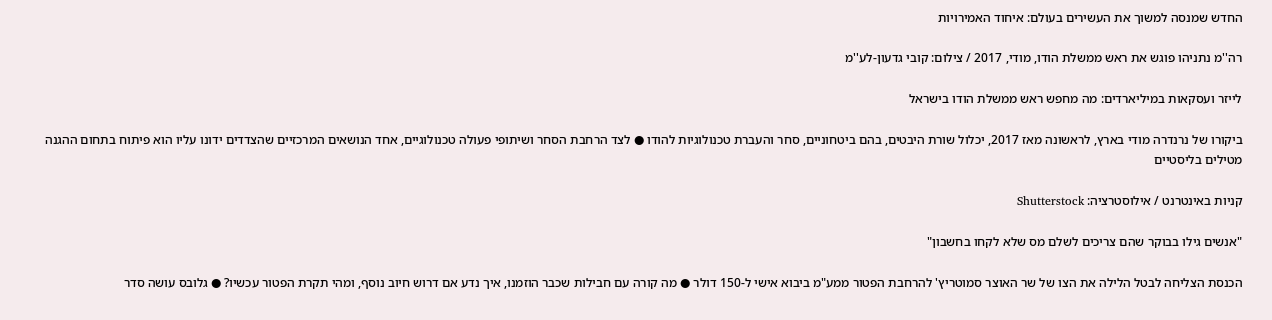החדש שמנסה למשוך את העשירים בעולם: איחוד האמירויות

רה''מ נתניהו פוגש את ראש ממשלת הודו, מודי, 2017 / צילום: קובי גדעון-לע''מ

לייזר ועסקאות במיליארדים: מה מחפש ראש ממשלת הודו בישראל

ביקורו של נרנדרה מודי בארץ, לראשונה מאז 2017, יכלול שורת היבטים, בהם ביטחוניים, סחר והעברת טכנולוגיות להודו ● לצד הרחבת הסחר ושיתופי פעולה טכנולוגיים, אחד הנושאים המרכזיים שהצדדים ידונו עליו הוא פיתוח בתחום ההגנה מטילים בליסטיים

קניות באינטרנט / אילוסטרציה: Shutterstock

"אנשים גילו בבוקר שהם צריכים לשלם מס שלא לקחו בחשבון"

הכנסת הצליחה לבטל הלילה את הצו של שר האוצר סמוטריץ' להרחבת הפטור ממע"מ ביבוא אישי ל-150 דולר ● מה קורה עם חבילות שכבר הוזמנו, איך נדע אם דרוש חיוב נוסף, ומהי תקרת הפטור עכשיו? ● גלובס עושה סדר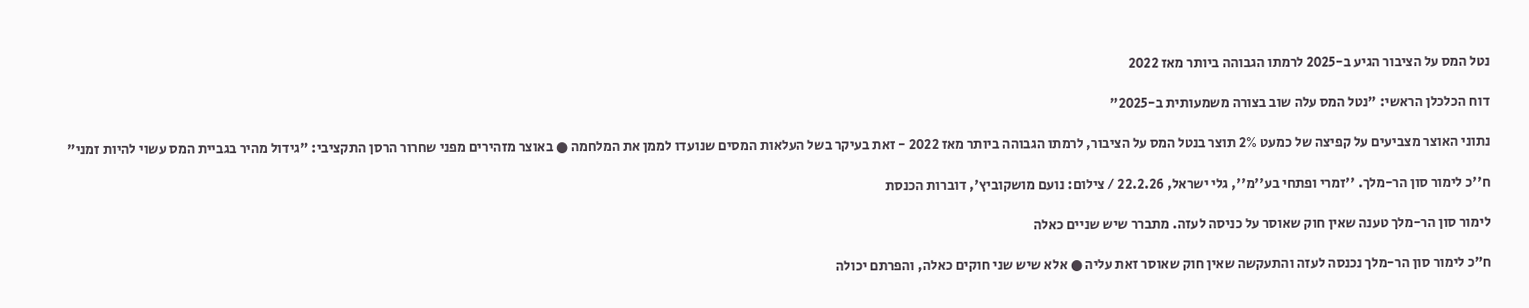נטל המס על הציבור הגיע ב-2025 לרמתו הגבוהה ביותר מאז 2022

דוח הכלכלן הראשי: "נטל המס עלה שוב בצורה משמעותית ב-2025"

נתוני האוצר מצביעים על קפיצה של כמעט 2% תוצר בנטל המס על הציבור, לרמתו הגבוהה ביותר מאז 2022 - זאת בעיקר בשל העלאות המסים שנועדו לממן את המלחמה ● באוצר מזהירים מפני שחרור הרסן התקציבי: "גידול מהיר בגביית המס עשוי להיות זמני"

ח''כ לימור סון הר-מלך. ''זמרי ופתחי בע''מ'', גלי ישראל, 22.2.26 / צילום: נועם מושקוביץ', דוברות הכנסת

לימור סון הר-מלך טענה שאין חוק שאוסר על כניסה לעזה. מתברר שיש שניים כאלה

ח"כ לימור סון הר-מלך נכנסה לעזה והתעקשה שאין חוק שאוסר זאת עליה ● אלא שיש שני חוקים כאלה, והפרתם יכולה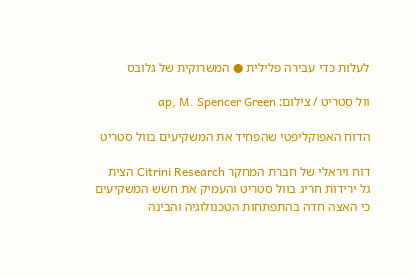לעלות כדי עבירה פלילית ● המשרוקית של גלובס

וול סטריט / צילום: ap, M. Spencer Green

הדוח האפוקליפטי שהפחיד את המשקיעים בוול סטריט

דוח ויראלי של חברת המחקר Citrini Research הצית גל ירידות חריג בוול סטריט והעמיק את חשש המשקיעים כי האצה חדה בהתפתחות הטכנולוגיה והבינה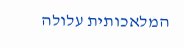המלאכותית עלולה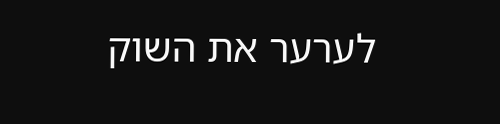לערער את השוק